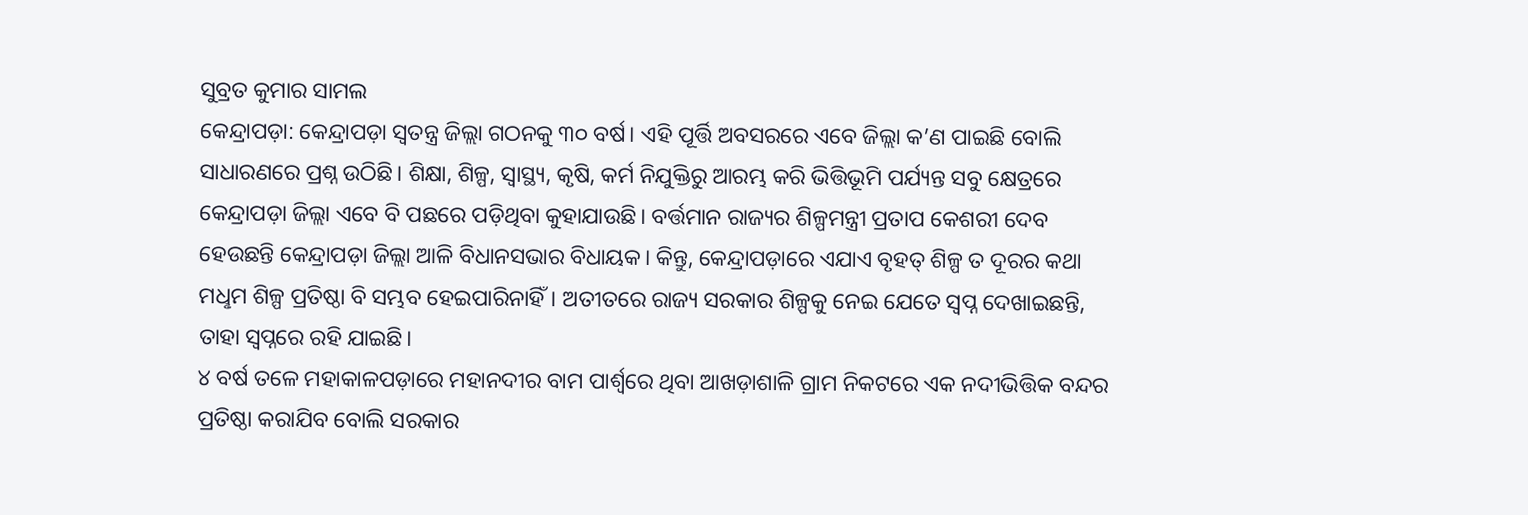ସୁବ୍ରତ କୁମାର ସାମଲ
କେନ୍ଦ୍ରାପଡ଼ା: କେନ୍ଦ୍ରାପଡ଼ା ସ୍ବତନ୍ତ୍ର ଜିଲ୍ଲା ଗଠନକୁ ୩୦ ବର୍ଷ। ଏହି ପୂର୍ତ୍ତି ଅବସରରେ ଏବେ ଜିଲ୍ଲା କ’ଣ ପାଇଛି ବୋଲି ସାଧାରଣରେ ପ୍ରଶ୍ନ ଉଠିଛି। ଶିକ୍ଷା, ଶିଳ୍ପ, ସ୍ବାସ୍ଥ୍ୟ, କୃଷି, କର୍ମ ନିଯୁକ୍ତିରୁ ଆରମ୍ଭ କରି ଭିତ୍ତିଭୂମି ପର୍ଯ୍ୟନ୍ତ ସବୁ କ୍ଷେତ୍ରରେ କେନ୍ଦ୍ରାପଡ଼ା ଜିଲ୍ଲା ଏବେ ବି ପଛରେ ପଡ଼ିଥିବା କୁହାଯାଉଛି। ବର୍ତ୍ତମାନ ରାଜ୍ୟର ଶିଳ୍ପମନ୍ତ୍ରୀ ପ୍ରତାପ କେଶରୀ ଦେବ ହେଉଛନ୍ତି କେନ୍ଦ୍ରାପଡ଼ା ଜିଲ୍ଲା ଆଳି ବିଧାନସଭାର ବିଧାୟକ। କିନ୍ତୁ, କେନ୍ଦ୍ରାପଡ଼ାରେ ଏଯାଏ ବୃହତ୍ ଶିଳ୍ପ ତ ଦୂରର କଥା ମଧୢମ ଶିଳ୍ପ ପ୍ରତିଷ୍ଠା ବି ସମ୍ଭବ ହେଇପାରିନାହିଁ। ଅତୀତରେ ରାଜ୍ୟ ସରକାର ଶିଳ୍ପକୁ ନେଇ ଯେତେ ସ୍ବପ୍ନ ଦେଖାଇଛନ୍ତି, ତାହା ସ୍ବପ୍ନରେ ରହି ଯାଇଛି।
୪ ବର୍ଷ ତଳେ ମହାକାଳପଡ଼ାରେ ମହାନଦୀର ବାମ ପାର୍ଶ୍ବରେ ଥିବା ଆଖଡ଼ାଶାଳି ଗ୍ରାମ ନିକଟରେ ଏକ ନଦୀଭିତ୍ତିକ ବନ୍ଦର ପ୍ରତିଷ୍ଠା କରାଯିବ ବୋଲି ସରକାର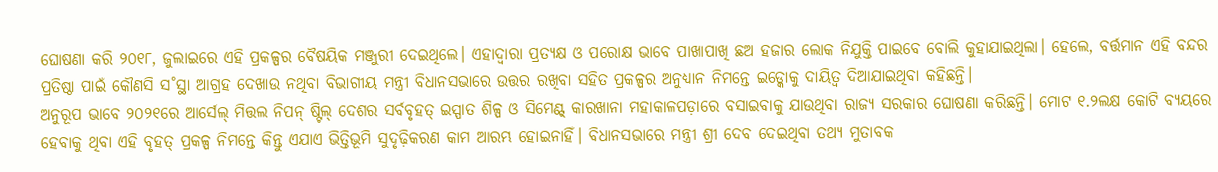ଘୋଷଣା କରି ୨୦୧୮, ଜୁଲାଇରେ ଏହି ପ୍ରକଳ୍ପର ବୈଷୟିକ ମଞ୍ଜୁରୀ ଦେଇଥିଲେ। ଏହାଦ୍ବାରା ପ୍ରତ୍ୟକ୍ଷ ଓ ପରୋକ୍ଷ ଭାବେ ପାଖାପାଖି ଛଅ ହଜାର ଲୋକ ନିଯୁକ୍ତି ପାଇବେ ବୋଲି କୁହାଯାଇଥିଲା। ହେଲେ, ବର୍ତ୍ତମାନ ଏହି ବନ୍ଦର ପ୍ରତିଷ୍ଠା ପାଇଁ କୌଣସି ସ˚ସ୍ଥା ଆଗ୍ରହ ଦେଖାଉ ନଥିବା ବିଭାଗୀୟ ମନ୍ତ୍ରୀ ବିଧାନସଭାରେ ଉତ୍ତର ରଖିବା ସହିତ ପ୍ରକଳ୍ପର ଅନୁଧ୍ୟାନ ନିମନ୍ତେ ଇଡ୍କୋକୁ ଦାୟିତ୍ବ ଦିଆଯାଇଥିବା କହିଛନ୍ତି।
ଅନୁରୂପ ଭାବେ ୨୦୨୧ରେ ଆର୍ସେଲ୍ ମିତ୍ତଲ ନିପନ୍ ଷ୍ଟିଲ୍ ଦେଶର ସର୍ବବୃହତ୍ ଇସ୍ପାତ ଶିଳ୍ପ ଓ ସିମେଣ୍ଟ୍ କାରଖାନା ମହାକାଳପଡ଼ାରେ ବସାଇବାକୁ ଯାଉଥିବା ରାଜ୍ୟ ସରକାର ଘୋଷଣା କରିଛନ୍ତି। ମୋଟ ୧.୨ଲକ୍ଷ କୋଟି ବ୍ୟୟରେ ହେବାକୁ ଥିବା ଏହି ବୃହତ୍ ପ୍ରକଳ୍ପ ନିମନ୍ତେ କିନ୍ତୁ ଏଯାଏ ଭିତ୍ତିଭୂମି ସୁଦୃଢ଼ିକରଣ କାମ ଆରମ୍ଭ ହୋଇନାହିଁ। ବିଧାନସଭାରେ ମନ୍ତ୍ରୀ ଶ୍ରୀ ଦେବ ଦେଇଥିବା ତଥ୍ୟ ମୁତାବକ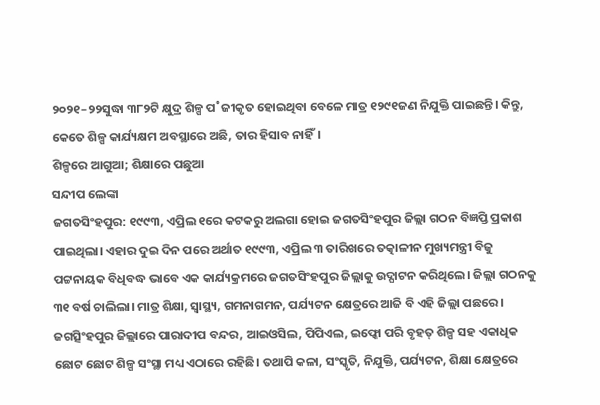୨୦୨୧–୨୨ସୁଦ୍ଧା ୩୮୨ଟି କ୍ଷୁଦ୍ର ଶିଳ୍ପ ପ˚ଜୀକୃତ ହୋଇଥିବା ବେଳେ ମାତ୍ର ୧୨୯୧ଜଣ ନିଯୁକ୍ତି ପାଇଛନ୍ତି। କିନ୍ତୁ, କେତେ ଶିଳ୍ପ କାର୍ଯ୍ୟକ୍ଷମ ଅବସ୍ଥାରେ ଅଛି, ତାର ହିସାବ ନାହିଁ।
ଶିଳ୍ପରେ ଆଗୁଆ; ଶିକ୍ଷାରେ ପଛୁଆ
ସନ୍ଦୀପ ଲେଙ୍କା
ଜଗତସିଂହପୁର: ୧୯୯୩, ଏପ୍ରିଲ ୧ରେ କଟକରୁ ଅଲଗା ହୋଇ ଜଗତସିଂହପୁର ଜିଲ୍ଲା ଗଠନ ବିଜ୍ଞପ୍ତି ପ୍ରକାଶ ପାଇଥିଲା। ଏହାର ଦୁଇ ଦିନ ପରେ ଅର୍ଥାତ ୧୯୯୩, ଏପ୍ରିଲ ୩ ତାରିଖରେ ତତ୍କାଳୀନ ମୁଖ୍ୟମନ୍ତ୍ରୀ ବିଜୁ ପଟ୍ଟନାୟକ ବିଧିବଦ୍ଧ ଭାବେ ଏକ କାର୍ଯ୍ୟକ୍ରମରେ ଜଗତସିଂହପୁର ଜିଲ୍ଲାକୁ ଉଦ୍ଘାଟନ କରିଥିଲେ। ଜିଲ୍ଲା ଗଠନକୁ ୩୧ ବର୍ଷ ଚାଲିଲା। ମାତ୍ର ଶିକ୍ଷା, ସ୍ୱାସ୍ଥ୍ୟ, ଗମନାଗମନ, ପର୍ଯ୍ୟଟନ କ୍ଷେତ୍ରରେ ଆଜି ବି ଏହି ଜିଲ୍ଲା ପଛରେ।
ଜଗତ୍ସିଂହପୁର ଜିଲ୍ଲାରେ ପାରାଦୀପ ବନ୍ଦର, ଆଇଓସିଲ, ପିପିଏଲ, ଇଫ୍କୋ ପରି ବୃହତ୍ ଶିଳ୍ପ ସହ ଏକାଧିକ ଛୋଟ ଛୋଟ ଶିଳ୍ପ ସଂସ୍ଥା ମଧ୍ୟ ଏଠାରେ ରହିଛି। ତଥାପି କଳା, ସଂସ୍କୃତି, ନିଯୁକ୍ତି, ପର୍ଯ୍ୟଟନ, ଶିକ୍ଷା କ୍ଷେତ୍ରରେ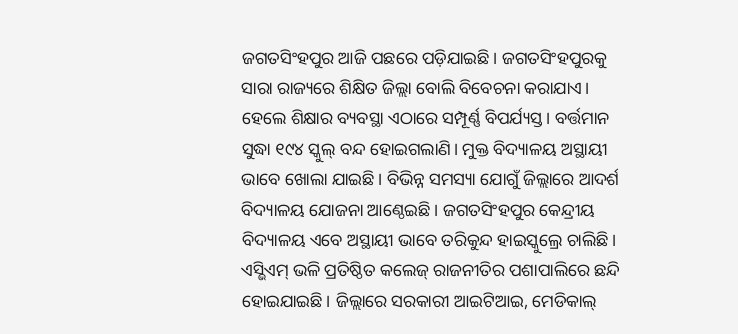ଜଗତସିଂହପୁର ଆଜି ପଛରେ ପଡ଼ିଯାଇଛି। ଜଗତସିଂହପୁରକୁ ସାରା ରାଜ୍ୟରେ ଶିକ୍ଷିତ ଜିଲ୍ଲା ବୋଲି ବିବେଚନା କରାଯାଏ। ହେଲେ ଶିକ୍ଷାର ବ୍ୟବସ୍ଥା ଏଠାରେ ସମ୍ପୂର୍ଣ୍ଣ ବିପର୍ଯ୍ୟସ୍ତ। ବର୍ତ୍ତମାନ ସୁଦ୍ଧା ୧୯୪ ସ୍କୁଲ୍ ବନ୍ଦ ହୋଇଗଲାଣି। ମୁକ୍ତ ବିଦ୍ୟାଳୟ ଅସ୍ଥାୟୀ ଭାବେ ଖୋଲା ଯାଇଛି। ବିଭିନ୍ନ ସମସ୍ୟା ଯୋଗୁଁ ଜିଲ୍ଲାରେ ଆଦର୍ଶ ବିଦ୍ୟାଳୟ ଯୋଜନା ଆଣ୍ଠେଇଛି। ଜଗତସିଂହପୁର କେନ୍ଦ୍ରୀୟ ବିଦ୍ୟାଳୟ ଏବେ ଅସ୍ଥାୟୀ ଭାବେ ତରିକୁନ୍ଦ ହାଇସ୍କୁଲ୍ରେ ଚାଲିଛି। ଏସ୍ଭିଏମ୍ ଭଳି ପ୍ରତିଷ୍ଠିତ କଲେଜ୍ ରାଜନୀତିର ପଶାପାଲିରେ ଛନ୍ଦି ହୋଇଯାଇଛି। ଜିଲ୍ଲାରେ ସରକାରୀ ଆଇଟିଆଇ, ମେଡିକାଲ୍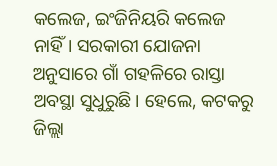କଲେଜ, ଇଂଜିନିୟରି କଲେଜ ନାହିଁ। ସରକାରୀ ଯୋଜନା ଅନୁସାରେ ଗାଁ ଗହଳିରେ ରାସ୍ତା ଅବସ୍ଥା ସୁଧୁରୁଛି। ହେଲେ, କଟକରୁ ଜିଲ୍ଲା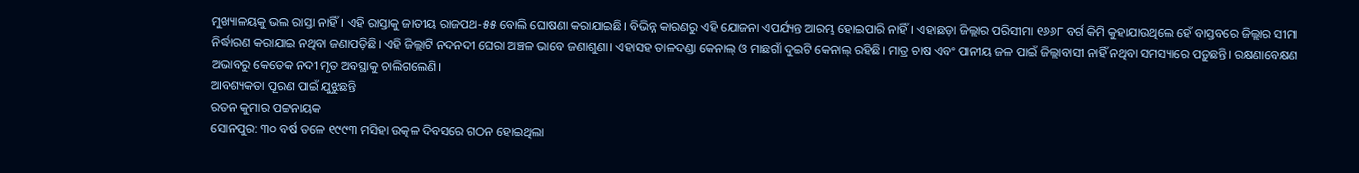ମୁଖ୍ୟାଳୟକୁ ଭଲ ରାସ୍ତା ନାହିଁ। ଏହି ରାସ୍ତାକୁ ଜାତୀୟ ରାଜପଥ-୫୫ ବୋଲି ଘୋଷଣା କରାଯାଇଛି। ବିଭିନ୍ନ କାରଣରୁ ଏହି ଯୋଜନା ଏପର୍ଯ୍ୟନ୍ତ ଆରମ୍ଭ ହୋଇପାରି ନାହିଁ। ଏହାଛଡ଼ା ଜିଲ୍ଲାର ପରିସୀମା ୧୬୬୮ ବର୍ଗ କିମି କୁହାଯାଉଥିଲେ ହେଁ ବାସ୍ତବରେ ଜିଲ୍ଲାର ସୀମା ନିର୍ଦ୍ଧାରଣ କରାଯାଇ ନଥିବା ଜଣାପଡ଼ିଛି। ଏହି ଜିଲ୍ଲାଟି ନଦନଦୀ ଘେରା ଅଞ୍ଚଳ ଭାବେ ଜଣାଶୁଣା। ଏହାସହ ତାଳଦଣ୍ଡା କେନାଲ୍ ଓ ମାଛଗାଁ ଦୁଇଟି କେନାଲ୍ ରହିଛି। ମାତ୍ର ଚାଷ ଏବଂ ପାନୀୟ ଜଳ ପାଇଁ ଜିଲ୍ଲାବାସୀ ନାହିଁ ନଥିବା ସମସ୍ୟାରେ ପଡ଼ୁଛନ୍ତି। ରକ୍ଷଣାବେକ୍ଷଣ ଅଭାବରୁ କେତେକ ନଦୀ ମୃତ ଅବସ୍ଥାକୁ ଚାଲିଗଲେଣି।
ଆବଶ୍ୟକତା ପୂରଣ ପାଇଁ ଯୁଝୁଛନ୍ତି
ରତନ କୁମାର ପଟ୍ଟନାୟକ
ସୋନପୁର: ୩୦ ବର୍ଷ ତଳେ ୧୯୯୩ ମସିହା ଉତ୍କଳ ଦିବସରେ ଗଠନ ହୋଇଥିଲା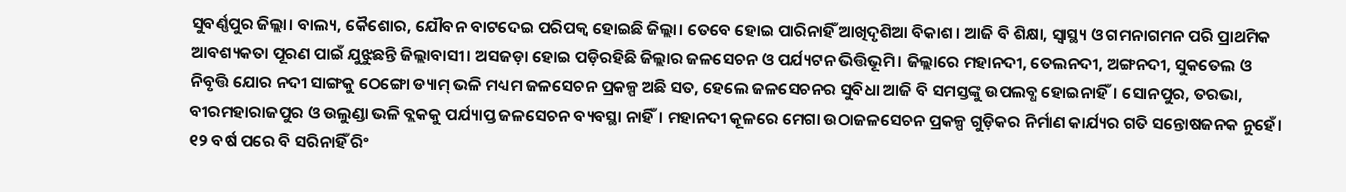ସୁବର୍ଣ୍ଣପୁର ଜିଲ୍ଲା। ବାଲ୍ୟ, କୈଶୋର, ଯୌବନ ବାଟଦେଇ ପରିପକ୍ବ ହୋଇଛି ଜିଲ୍ଲା। ତେବେ ହୋଇ ପାରିନାହିଁ ଆଖିଦୃଶିଆ ବିକାଶ। ଆଜି ବି ଶିକ୍ଷା, ସ୍ବାସ୍ଥ୍ୟ ଓ ଗମନାଗମନ ପରି ପ୍ରାଥମିକ ଆବଶ୍ୟକତା ପୂରଣ ପାଇଁ ଯୁଝୁଛନ୍ତି ଜିଲ୍ଲାବାସୀ। ଅସଜଡ଼ା ହୋଇ ପଡ଼ିରହିଛି ଜିଲ୍ଲାର ଜଳସେଚନ ଓ ପର୍ଯ୍ୟଟନ ଭିତ୍ତିଭୂମି। ଜିଲ୍ଲାରେ ମହାନଦୀ, ତେଲନଦୀ, ଅଙ୍ଗନଦୀ, ସୁକତେଲ ଓ ନିବୃତ୍ତି ଯୋର ନଦୀ ସାଙ୍ଗକୁ ଠେଙ୍ଗୋ ଡ୍ୟାମ୍ ଭଳି ମଧ୍ୟମ ଜଳସେଚନ ପ୍ରକଳ୍ପ ଅଛି ସତ, ହେଲେ ଜଳସେଚନର ସୁବିଧା ଆଜି ବି ସମସ୍ତଙ୍କୁ ଉପଲବ୍ଧ ହୋଇନାହିଁ। ସୋନପୁର, ତରଭା, ବୀରମହାରାଜପୁର ଓ ଉଲୁଣ୍ଡା ଭଳି ବ୍ଲକକୁ ପର୍ଯ୍ୟାପ୍ତ ଜଳସେଚନ ବ୍ୟବସ୍ଥା ନାହିଁ। ମହାନଦୀ କୂଳରେ ମେଗା ଉଠାଜଳସେଚନ ପ୍ରକଳ୍ପ ଗୁଡ଼ିକର ନିର୍ମାଣ କାର୍ଯ୍ୟର ଗତି ସନ୍ତୋଷଜନକ ନୁହେଁ। ୧୨ ବର୍ଷ ପରେ ବି ସରିନାହିଁ ରିଂ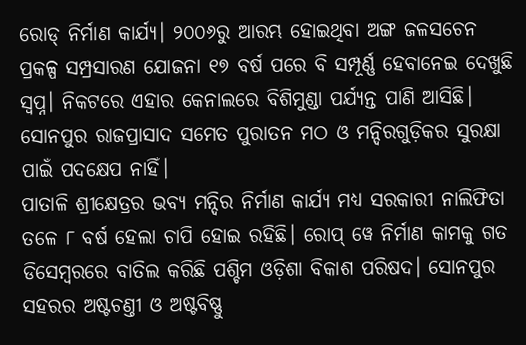ରୋଡ୍ ନିର୍ମାଣ କାର୍ଯ୍ୟ। ୨୦୦୬ରୁ ଆରମ୍ଭ ହୋଇଥିବା ଅଙ୍ଗ ଜଳସଚେନ ପ୍ରକଳ୍ପ ସମ୍ପ୍ରସାରଣ ଯୋଜନା ୧୭ ବର୍ଷ ପରେ ବି ସମ୍ପୂର୍ଣ୍ଣ ହେବାନେଇ ଦେଖୁଛି ସ୍ବପ୍ନ। ନିକଟରେ ଏହାର କେନାଲରେ ବିଶିମୁଣ୍ଡା ପର୍ଯ୍ୟନ୍ତ ପାଣି ଆସିଛି। ସୋନପୁର ରାଜପ୍ରାସାଦ ସମେତ ପୁରାତନ ମଠ ଓ ମନ୍ଦିରଗୁଡ଼ିକର ସୁରକ୍ଷା ପାଇଁ ପଦକ୍ଷେପ ନାହିଁ।
ପାତାଳି ଶ୍ରୀକ୍ଷେତ୍ରର ଭବ୍ୟ ମନ୍ଦିର ନିର୍ମାଣ କାର୍ଯ୍ୟ ମଧ୍ୟ ସରକାରୀ ନାଲିଫିତା ତଳେ ୮ ବର୍ଷ ହେଲା ଚାପି ହୋଇ ରହିଛି। ରୋପ୍ ୱେ ନିର୍ମାଣ କାମକୁ ଗତ ଡିସେମ୍ବରରେ ବାତିଲ କରିଛି ପଶ୍ଚିମ ଓଡ଼ିଶା ବିକାଶ ପରିଷଦ। ସୋନପୁର ସହରର ଅଷ୍ଟଚଣ୍ତୀ ଓ ଅଷ୍ଟବିଷ୍ଣୁ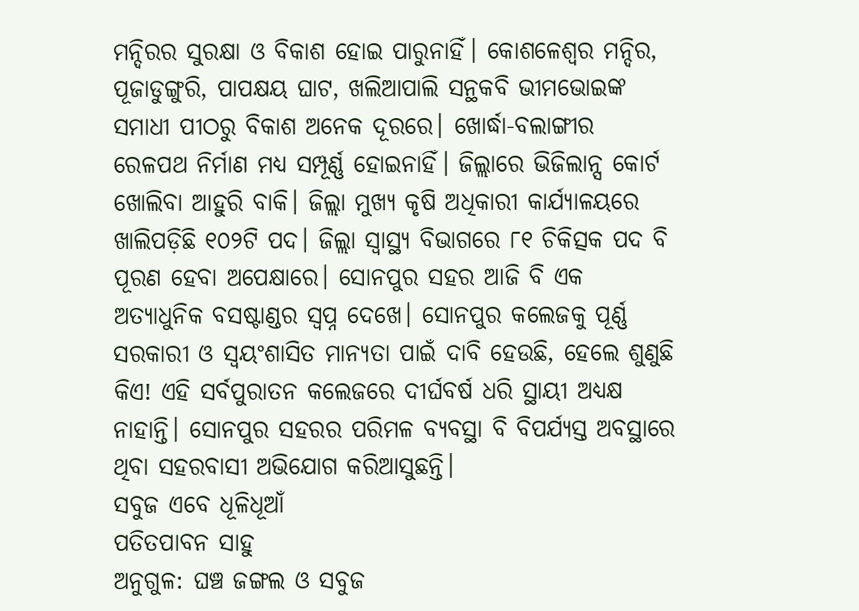ମନ୍ଦିରର ସୁରକ୍ଷା ଓ ବିକାଶ ହୋଇ ପାରୁନାହିଁ। କୋଶଳେଶ୍ବର ମନ୍ଦିର, ପୂଜାଡୁଙ୍ଗୁରି, ପାପକ୍ଷୟ ଘାଟ, ଖଲିଆପାଲି ସନ୍ଥକବି ଭୀମଭୋଇଙ୍କ ସମାଧୀ ପୀଠରୁ ବିକାଶ ଅନେକ ଦୂରରେ। ଖୋର୍ଦ୍ଧା-ବଲାଙ୍ଗୀର ରେଳପଥ ନିର୍ମାଣ ମଧ୍ୟ ସମ୍ପୂର୍ଣ୍ଣ ହୋଇନାହିଁ। ଜିଲ୍ଲାରେ ଭିଜିଲାନ୍ସ କୋର୍ଟ ଖୋଲିବା ଆହୁରି ବାକି। ଜିଲ୍ଲା ମୁଖ୍ୟ କୃଷି ଅଧିକାରୀ କାର୍ଯ୍ୟାଳୟରେ ଖାଲିପଡ଼ିଛି ୧୦୨ଟି ପଦ। ଜିଲ୍ଲା ସ୍ବାସ୍ଥ୍ୟ ବିଭାଗରେ ୮୧ ଚିକିତ୍ସକ ପଦ ବି ପୂରଣ ହେବା ଅପେକ୍ଷାରେ। ସୋନପୁର ସହର ଆଜି ବି ଏକ ଅତ୍ୟାଧୁନିକ ବସଷ୍ଟାଣ୍ଡର ସ୍ବପ୍ନ ଦେଖେ। ସୋନପୁର କଲେଜକୁ ପୂର୍ଣ୍ଣ ସରକାରୀ ଓ ସ୍ବୟଂଶାସିତ ମାନ୍ୟତା ପାଇଁ ଦାବି ହେଉଛି, ହେଲେ ଶୁଣୁଛି କିଏ! ଏହି ସର୍ବପୁରାତନ କଲେଜରେ ଦୀର୍ଘବର୍ଷ ଧରି ସ୍ଥାୟୀ ଅଧ୍ୟକ୍ଷ ନାହାନ୍ତି। ସୋନପୁର ସହରର ପରିମଳ ବ୍ୟବସ୍ଥା ବି ବିପର୍ଯ୍ୟସ୍ତ ଅବସ୍ଥାରେ ଥିବା ସହରବାସୀ ଅଭିଯୋଗ କରିଆସୁଛନ୍ତି।
ସବୁଜ ଏବେ ଧୂଳିଧୂଆଁ
ପତିତପାବନ ସାହୁ
ଅନୁଗୁଳ: ଘଞ୍ଚ ଜଙ୍ଗଲ ଓ ସବୁଜ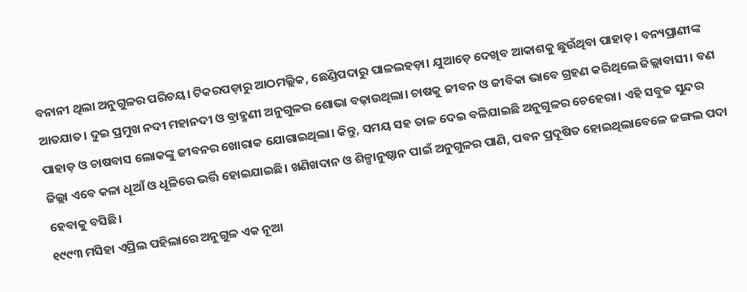ବନାନୀ ଥିଲା ଅନୁଗୁଳର ପରିଚୟ। ଟିକରପଡ଼ାରୁ ଆଠମଲ୍ଲିକ, ଛେଣ୍ଡିପଦାରୁ ପାଳଲହଡ଼ା। ଯୁଆଡ଼େ ଦେଖିବ ଆକାଶକୁ ଛୁଉଁଥିବା ପାହାଡ଼। ବନ୍ୟପ୍ରାଣୀଙ୍କ ଆତଯାତ। ଦୁଇ ପ୍ରମୁଖ ନଦୀ ମହାନଦୀ ଓ ବ୍ରାହ୍ମଣୀ ଅନୁଗୁଳର ଶୋଭା ବଢ଼ାଉଥିଲା। ଚାଷକୁ ଜୀବନ ଓ ଜୀବିକା ଭାବେ ଗ୍ରହଣ କରିଥିଲେ ଜିଲ୍ଲାବାସୀ। ବଣ ପାହାଡ଼ ଓ ଚାଷବାସ ଲୋକଙ୍କୁ ଜୀବନର ଖୋରାକ ଯୋଗାଇଥିଲା। କିନ୍ତୁ, ସମୟ ସହ ତାଳ ଦେଇ ବଳିଯାଇଛି ଅନୁଗୁଳର ଚେହେରା। ଏହି ସବୁଜ ସୁନ୍ଦର ଜିଲ୍ଲା ଏବେ କଳା ଧୂଆଁ ଓ ଧୂଳିରେ ଭର୍ତ୍ତି ହୋଇଯାଇଛି। ଖଣିଖଦାନ ଓ ଶିଳ୍ପାନୁଷ୍ଠାନ ପାଇଁ ଅନୁଗୁଳର ପାଣି, ପବନ ପ୍ରଦୂଷିତ ହୋଇଥିଲାବେଳେ ଜଙ୍ଗଲ ପଦା ହେବାକୁ ବସିଛି।
୧୯୯୩ ମସିହା ଏପ୍ରିଲ ପହିଲାରେ ଅନୁଗୁଳ ଏକ ନୂଆ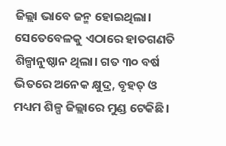ଜିଲ୍ଲା ଭାବେ ଜନ୍ମ ହୋଇଥିଲା। ସେତେବେଳକୁ ଏଠାରେ ହାତଗଣତି ଶିଳ୍ପାନୁଷ୍ଠାନ ଥିଲା। ଗତ ୩୦ ବର୍ଷ ଭିତରେ ଅନେକ କ୍ଷୁଦ୍ର, ବୃହତ୍ ଓ ମଧ୍ୟମ ଶିଳ୍ପ ଜିଲ୍ଲାରେ ମୁଣ୍ଡ ଟେକିଛି।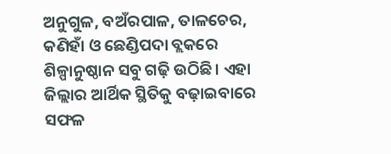ଅନୁଗୁଳ, ବଅଁରପାଳ, ତାଳଚେର, କଣିହାଁ ଓ ଛେଣ୍ଡିପଦା ବ୍ଲକରେ ଶିଳ୍ପାନୁଷ୍ଠାନ ସବୁ ଗଢ଼ି ଉଠିଛି। ଏହା ଜିଲ୍ଲାର ଆର୍ଥିକ ସ୍ଥିତିକୁ ବଢ଼ାଇବାରେ ସଫଳ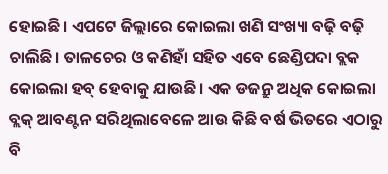ହୋଇଛି। ଏପଟେ ଜିଲ୍ଲାରେ କୋଇଲା ଖଣି ସଂଖ୍ୟା ବଢ଼ି ବଢ଼ି ଚାଲିଛି। ତାଳଚେର ଓ କଣିହାଁ ସହିତ ଏବେ ଛେଣ୍ଡିପଦା ବ୍ଲକ କୋଇଲା ହବ୍ ହେବାକୁ ଯାଉଛି। ଏକ ଡଜନ୍ରୁ ଅଧିକ କୋଇଲା ବ୍ଲକ୍ ଆବଣ୍ଟନ ସରିଥିଲାବେଳେ ଆଉ କିଛି ବର୍ଷ ଭିତରେ ଏଠାରୁ ବି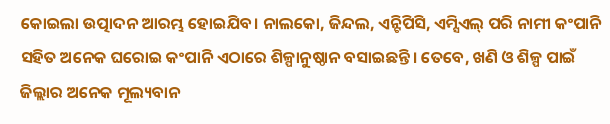କୋଇଲା ଉତ୍ପାଦନ ଆରମ୍ଭ ହୋଇଯିବ। ନାଲକୋ, ଜିନ୍ଦଲ, ଏନ୍ଟିପିସି, ଏମ୍ସିଏଲ୍ ପରି ନାମୀ କଂପାନି ସହିତ ଅନେକ ଘରୋଇ କଂପାନି ଏଠାରେ ଶିଳ୍ପାନୁଷ୍ଠାନ ବସାଇଛନ୍ତି। ତେବେ, ଖଣି ଓ ଶିଳ୍ପ ପାଇଁ ଜିଲ୍ଲାର ଅନେକ ମୂଲ୍ୟବାନ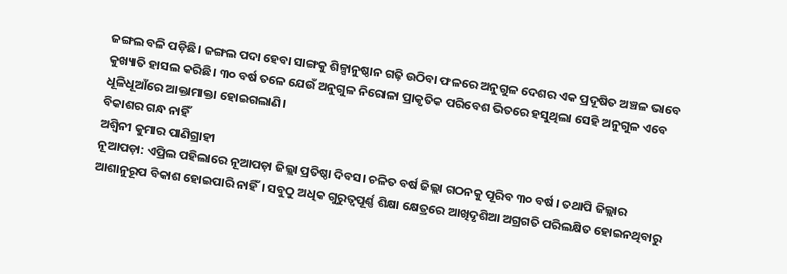ଜଙ୍ଗଲ ବଳି ପଡ଼ିଛି। ଜଙ୍ଗଲ ପଦା ହେବା ସାଙ୍ଗକୁ ଶିଳ୍ପାନୁଷ୍ଠାନ ଗଢ଼ି ଉଠିବା ଫଳରେ ଅନୁଗୁଳ ଦେଶର ଏକ ପ୍ରଦୂଷିତ ଅଞ୍ଚଳ ଭାବେ କୁଖ୍ୟାତି ହାସଲ କରିଛି। ୩୦ ବର୍ଷ ତଳେ ଯେଉଁ ଅନୁଗୁଳ ନିରୋଳା ପ୍ରାକୃତିକ ପରିବେଶ ଭିତରେ ହସୁଥିଲା ସେହି ଅନୁଗୁଳ ଏବେ ଧୂଳିଧୂଆଁରେ ଆକ୍ତାମାକ୍ତା ହୋଇଗଲାଣି।
ବିକାଶର ଗନ୍ଧ ନାହିଁ
ଅଶ୍ବିନୀ କୁମାର ପାଣିଗ୍ରାହୀ
ନୂଆପଡ଼ା: ଏପ୍ରିଲ ପହିଲାରେ ନୂଆପଡ଼ା ଜିଲ୍ଲା ପ୍ରତିଷ୍ଠା ଦିବସ। ଚଳିତ ବର୍ଷ ଜିଲ୍ଲା ଗଠନକୁ ପୂରିବ ୩୦ ବର୍ଷ । ତଥାପି ଜିଲ୍ଲାର ଆଶାନୁରୂପ ବିକାଶ ହୋଇପାରି ନାହିଁ। ସବୁଠୁ ଅଧିକ ଗୁରୁତ୍ବପୂର୍ଣ୍ଣ ଶିକ୍ଷା କ୍ଷେତ୍ରରେ ଆଖିଦୃଶିଆ ଅଗ୍ରଗତି ପରିଲକ୍ଷିତ ହୋଇନଥିବାରୁ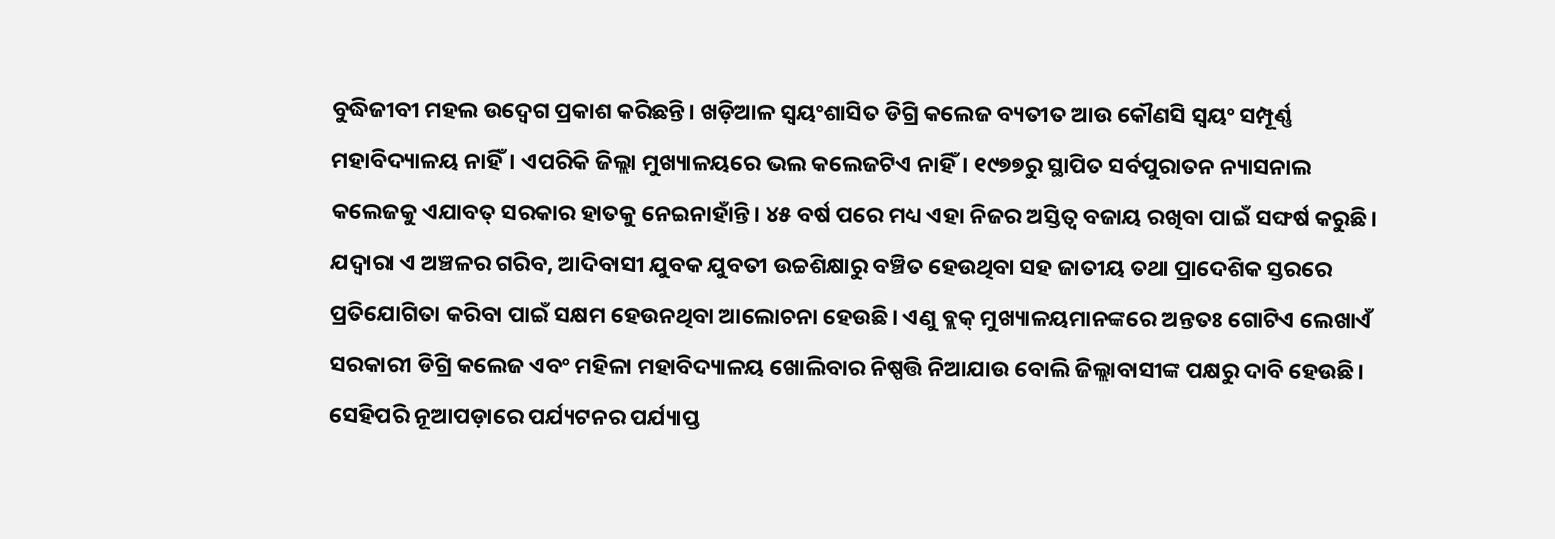ବୁଦ୍ଧିଜୀବୀ ମହଲ ଉଦ୍ବେଗ ପ୍ରକାଶ କରିଛନ୍ତି। ଖଡ଼ିଆଳ ସ୍ୱୟଂଶାସିତ ଡିଗ୍ରି କଲେଜ ବ୍ୟତୀତ ଆଉ କୌଣସି ସ୍ୱୟଂ ସମ୍ପୂର୍ଣ୍ଣ ମହାବିଦ୍ୟାଳୟ ନାହିଁ। ଏପରିକି ଜିଲ୍ଲା ମୁଖ୍ୟାଳୟରେ ଭଲ କଲେଜଟିଏ ନାହିଁ। ୧୯୭୭ରୁ ସ୍ଥାପିତ ସର୍ବପୁରାତନ ନ୍ୟାସନାଲ କଲେଜକୁ ଏଯାବତ୍ ସରକାର ହାତକୁ ନେଇନାହାଁନ୍ତି। ୪୫ ବର୍ଷ ପରେ ମଧ୍ୟ ଏହା ନିଜର ଅସ୍ତିତ୍ବ ବଜାୟ ରଖିବା ପାଇଁ ସଙ୍ଘର୍ଷ କରୁଛି। ଯଦ୍ବାରା ଏ ଅଞ୍ଚଳର ଗରିବ, ଆଦିବାସୀ ଯୁବକ ଯୁବତୀ ଉଚ୍ଚଶିକ୍ଷାରୁ ବଞ୍ଚିତ ହେଉଥିବା ସହ ଜାତୀୟ ତଥା ପ୍ରାଦେଶିକ ସ୍ତରରେ ପ୍ରତିଯୋଗିତା କରିବା ପାଇଁ ସକ୍ଷମ ହେଉନଥିବା ଆଲୋଚନା ହେଉଛି। ଏଣୁ ବ୍ଲକ୍ ମୁଖ୍ୟାଳୟମାନଙ୍କରେ ଅନ୍ତତଃ ଗୋଟିଏ ଲେଖାଏଁ ସରକାରୀ ଡିଗ୍ରି କଲେଜ ଏବଂ ମହିଳା ମହାବିଦ୍ୟାଳୟ ଖୋଲିବାର ନିଷ୍ପତ୍ତି ନିଆଯାଉ ବୋଲି ଜିଲ୍ଲାବାସୀଙ୍କ ପକ୍ଷରୁ ଦାବି ହେଉଛି। ସେହିପରି ନୂଆପଡ଼ାରେ ପର୍ଯ୍ୟଟନର ପର୍ଯ୍ୟାପ୍ତ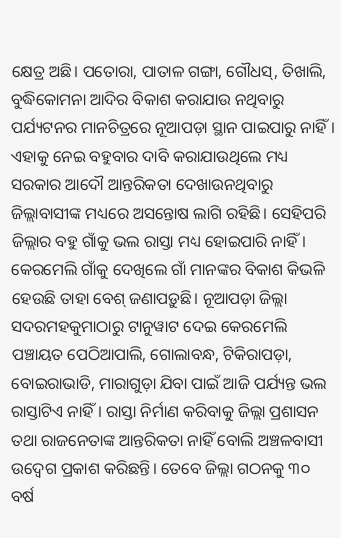କ୍ଷେତ୍ର ଅଛି। ପତୋରା, ପାତାଳ ଗଙ୍ଗା, ଗୌଧସ୍, ତିଖାଲି, ବୁଦ୍ଧିକୋମନା ଆଦିର ବିକାଶ କରାଯାଉ ନଥିବାରୁ ପର୍ଯ୍ୟଟନର ମାନଚିତ୍ରରେ ନୂଆପଡ଼ା ସ୍ଥାନ ପାଇପାରୁ ନାହିଁ। ଏହାକୁ ନେଇ ବହୁବାର ଦାବି କରାଯାଉଥିଲେ ମଧ୍ୟ ସରକାର ଆଦୌ ଆନ୍ତରିକତା ଦେଖାଉନଥିବାରୁ ଜିଲ୍ଲାବାସୀଙ୍କ ମଧ୍ୟରେ ଅସନ୍ତୋଷ ଲାଗି ରହିଛି। ସେହିପରି ଜିଲ୍ଲାର ବହୁ ଗାଁକୁ ଭଲ ରାସ୍ତା ମଧ୍ୟ ହୋଇପାରି ନାହିଁ। କେରମେଲି ଗାଁକୁ ଦେଖିଲେ ଗାଁ ମାନଙ୍କର ବିକାଶ କିଭଳି ହେଉଛି ତାହା ବେଶ୍ ଜଣାପଡ଼ୁଛି। ନୂଆପଡ଼ା ଜିଲ୍ଲା ସଦରମହକୁମାଠାରୁ ଟାନୁୱାଟ ଦେଇ କେରମେଲି ପଞ୍ଚାୟତ ପେଠିଆପାଲି, ଗୋଲାବନ୍ଧ, ଟିକିରାପଡ଼ା, ବୋଇରାଭାଡି, ମାରାଗୁଡ଼ା ଯିବା ପାଇଁ ଆଜି ପର୍ଯ୍ୟନ୍ତ ଭଲ ରାସ୍ତାଟିଏ ନାହିଁ। ରାସ୍ତା ନିର୍ମାଣ କରିବାକୁ ଜିଲ୍ଲା ପ୍ରଶାସନ ତଥା ରାଜନେତାଙ୍କ ଆନ୍ତରିକତା ନାହିଁ ବୋଲି ଅଞ୍ଚଳବାସୀ ଉଦ୍ବେଗ ପ୍ରକାଶ କରିଛନ୍ତି। ତେବେ ଜିଲ୍ଲା ଗଠନକୁ ୩୦ ବର୍ଷ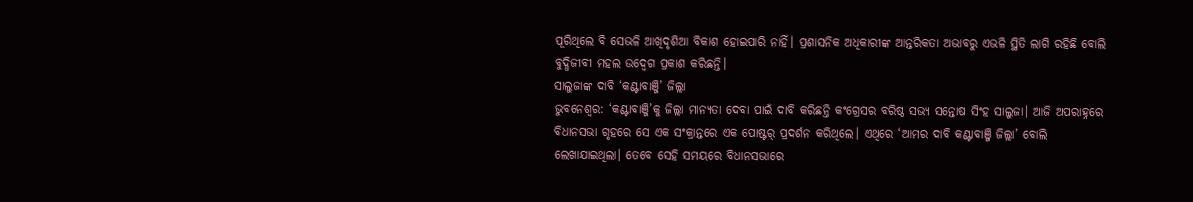ପୂରିଥିଲେ ବି ସେଭଳି ଆଖିଦୃଶିଆ ବିକାଶ ହୋଇପାରି ନାହିଁ। ପ୍ରଶାସନିକ ଅଧିକାରୀଙ୍କ ଆନ୍ତରିକତା ଅଭାବରୁ ଏଭଳି ସ୍ଥିତି ଲାଗି ରହିଛି ବୋଲି ବୁଦ୍ଧିଜୀବୀ ମହଲ ଉଦ୍ବେଗ ପ୍ରକାଶ କରିଛନ୍ତି।
ସାଲୁଜାଙ୍କ ଦାବି ‘କଣ୍ଟାବାଞ୍ଜି’ ଜିଲ୍ଲା
ଭୁବନେଶ୍ବର: ‘କଣ୍ଟାବାଞ୍ଜି’କୁ ଜିଲ୍ଲା ମାନ୍ୟତା ଦେବା ପାଇଁ ଦାବି କରିଛନ୍ତି କଂଗ୍ରେସର ବରିଷ୍ଠ ସଭ୍ୟ ସନ୍ତୋଷ ସିଂହ ସାଲୁଜା। ଆଜି ଅପରାହ୍ନରେ ବିଧାନସଭା ଗୃହରେ ସେ ଏକ ସଂକ୍ରାନ୍ତରେ ଏକ ପୋଷ୍ଟର୍ ପ୍ରଦର୍ଶନ କରିଥିଲେ। ଏଥିରେ ‘ଆମର ଦାବି କଣ୍ଟାବାଞ୍ଜି ଜିଲ୍ଲା’ ବୋଲି ଲେଖାଯାଇଥିଲା। ତେବେ ସେହି ସମୟରେ ବିଧାନସଭାରେ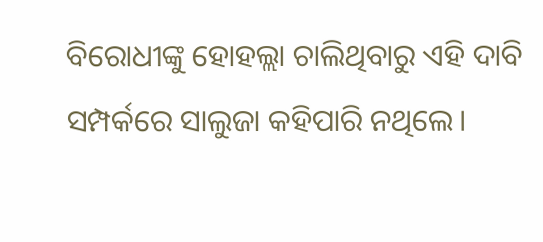ବିରୋଧୀଙ୍କୁ ହୋହଲ୍ଲା ଚାଲିଥିବାରୁ ଏହି ଦାବି ସମ୍ପର୍କରେ ସାଲୁଜା କହିପାରି ନଥିଲେ।